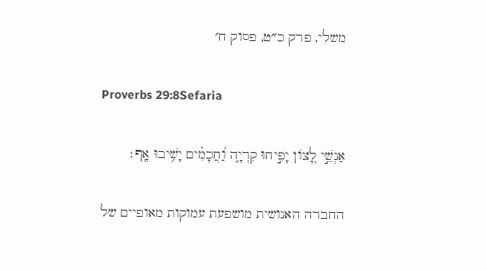משלי, פרק כ״ט, פסוק ח׳

Proverbs 29:8Sefaria

אַנְשֵׁ֣י לָ֭צוֹן יָפִ֣יחוּ קִרְיָ֑ה וַ֝חֲכָמִ֗ים יָשִׁ֥יבוּ אָֽף׃

החברה האנושית מושפעת עמוקות מאופיים של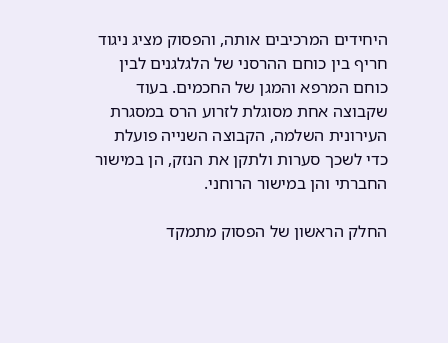היחידים המרכיבים אותה, והפסוק מציג ניגוד חריף בין כוחם ההרסני של הלגלגנים לבין כוחם המרפא והמגן של החכמים. בעוד שקבוצה אחת מסוגלת לזרוע הרס במסגרת העירונית השלמה, הקבוצה השנייה פועלת כדי לשכך סערות ולתקן את הנזק, הן במישור החברתי והן במישור הרוחני.

החלק הראשון של הפסוק מתמקד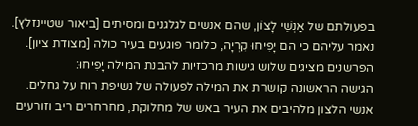בפעולתם של אַנְשֵׁי לָצוֹן, שהם אנשים לגלגנים ומסיתים [ביאור שטיינזלץ]. נאמר עליהם כי הם יָפִיחוּ קִרְיָה, כלומר פוגעים בעיר כולה [מצודת ציון]. הפרשנים מציגים שלוש גישות מרכזיות להבנת המילה יָפִיחוּ:
הגישה הראשונה קושרת את המילה לפעולה של נשיפת רוח על גחלים. אנשי הלצון מלהיבים את העיר באש של מחלוקת, מחרחרים ריב וזורעים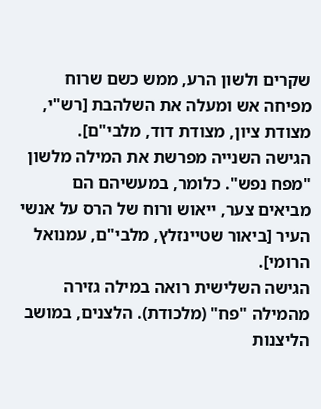שקרים ולשון הרע, ממש כשם שרוח מפיחה אש ומעלה את השלהבת [רש"י, מצודת ציון, מצודת דוד, מלבי"ם].
הגישה השנייה מפרשת את המילה מלשון "מפח נפש". כלומר, במעשיהם הם מביאים צער, ייאוש ורוח של הרס על אנשי העיר [ביאור שטיינזלץ, מלבי"ם, עמנואל הרומי].
הגישה השלישית רואה במילה גזירה מהמילה "פח" (מלכודת). הלצנים, במושב הליצנות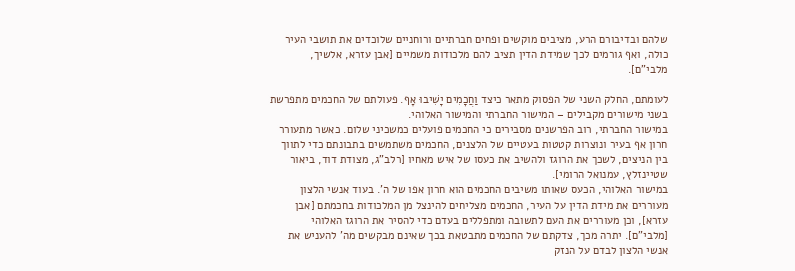שלהם ובדיבורם הרע, מציבים מוקשים ופחים חברתיים ורוחניים שלוכדים את תושבי העיר כולה, ואף גורמים לכך שמידת הדין תציב להם מלכודות משמיים [אבן עזרא, אלשיך, מלבי"ם].

לעומתם, החלק השני של הפסוק מתאר כיצד וַחֲכָמִים יָשִׁיבוּ אָף. פעולתם של החכמים מתפרשת בשני מישורים מקבילים – המישור החברתי והמישור האלוהי.
במישור החברתי, רוב הפרשנים מסבירים כי החכמים פועלים כמשכיני שלום. כאשר מתעורר חרון אף בעיר ונוצרות קטטות בעטיים של הלצנים, החכמים משתמשים בתבונתם כדי לתווך בין הניצים, לשכך את הרוגז ולהשיב את כעסו של איש מאחיו [רלב"ג, מצודת דוד, ביאור שטיינזלץ, עמנואל הרומי].
במישור האלוהי, הכעס שאותו משיבים החכמים הוא חרון אפו של ה'. בעוד אנשי הלצון מעוררים את מידת הדין על העיר, החכמים מצליחים להינצל מן המלכודות בחכמתם [אבן עזרא], וכן מעוררים את העם לתשובה ומתפללים בעדם כדי להסיר את הרוגז האלוהי [מלבי"ם]. יתרה מכך, צדקתם של החכמים מתבטאת בכך שאינם מבקשים מה' להעניש את אנשי הלצון לבדם על הנזק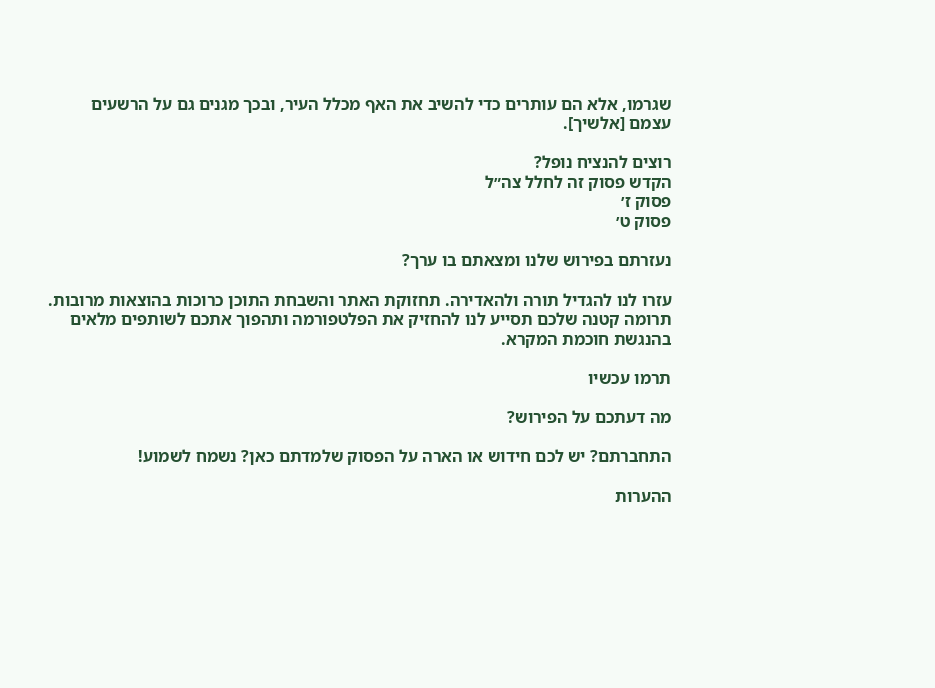שגרמו, אלא הם עותרים כדי להשיב את האף מכלל העיר, ובכך מגנים גם על הרשעים עצמם [אלשיך].

רוצים להנציח נופל?
הקדש פסוק זה לחלל צה״ל
פסוק ז׳
פסוק ט׳

נעזרתם בפירוש שלנו ומצאתם בו ערך?

עזרו לנו להגדיל תורה ולהאדירה. תחזוקת האתר והשבחת התוכן כרוכות בהוצאות מרובות. תרומה קטנה שלכם תסייע לנו להחזיק את הפלטפורמה ותהפוך אתכם לשותפים מלאים בהנגשת חוכמת המקרא.

תרמו עכשיו

מה דעתכם על הפירוש?

התחברתם? יש לכם חידוש או הארה על הפסוק שלמדתם כאן? נשמח לשמוע!

ההערות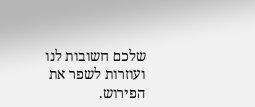שלכם חשובות לנו ועוזרות לשפר את הפירוש.